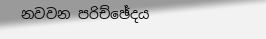නවවන පරිච්ඡේදය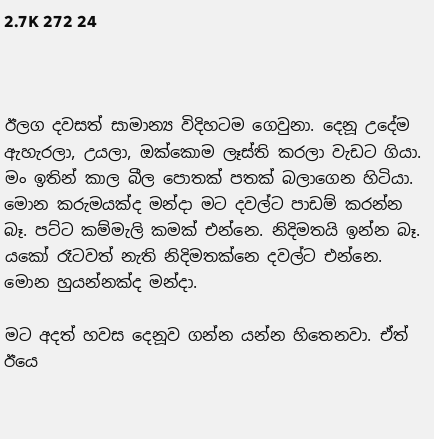2.7K 272 24



ඊලග දවසත් සාමාන්‍ය විදිහටම ගෙවුනා. දෙනූ උදේම ඇහැරලා, උයලා, ඔක්කොම ලෑස්ති කරලා වැඩට ගියා. මං ඉතින් කාල බීල පොතක් පතක් බලාගෙන හිටියා. මොන කරුමයක්ද මන්දා මට දවල්ට පාඩම් කරන්න බෑ. පට්ට කම්මැලි කමක් එන්නෙ. නිදිමතයි ඉන්න බෑ. යකෝ රෑටවත් නැති නිදිමතක්නෙ දවල්ට එන්නෙ. මොන හුයන්නක්ද මන්දා.

මට අදත් හවස දෙනූව ගන්න යන්න හිතෙනවා. ඒත් ඊයෙ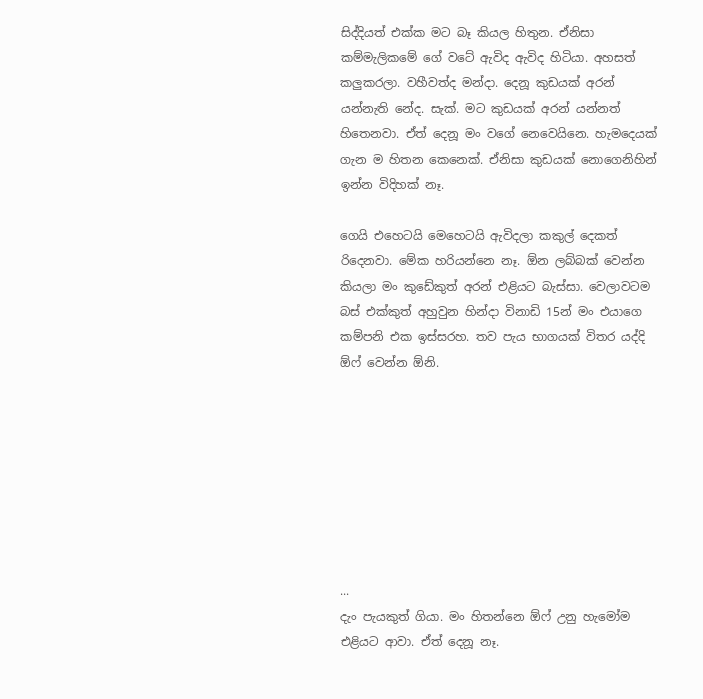සිද්දියත් එක්ක මට බෑ කියල හිතුන. ඒනිසා කම්මැලිකමේ ගේ වටේ ඇවිද ඇවිද හිටියා. අහසත් කලුකරලා. වහීවත්ද මන්දා. දෙනූ කුඩයක් අරන් යන්නැති නේද. සැක්. මට කුඩයක් අරන් යන්නත් හිතෙනවා. ඒත් දෙනූ මං වගේ නෙවෙයිනෙ. හැමදෙයක් ගැන ම හිතන කෙනෙක්. ඒනිසා කුඩයක් නොගෙනිහින් ඉන්න විදිහක් නෑ.

ගෙයි එහෙටයි මෙහෙටයි ඇවිදලා කකුල් දෙකත් රිදෙනවා. මේක හරියන්නෙ නෑ. ඕන ලබ්බක් වෙන්න කියලා මං කුඩේකුත් අරන් එළියට බැස්සා. වෙලාවටම බස් එක්කුත් අහුවුන හින්දා විනාඩි 15න් මං එයාගෙ කම්පනි එක ඉස්සරහ. තව පැය භාගයක් විතර යද්දි ඕෆ් වෙන්න ඕනි.








...
දැං පැයකුත් ගියා. මං හිතන්නෙ ඕෆ් උනු හැමෝම එළියට ආවා. ඒත් දෙනූ නෑ.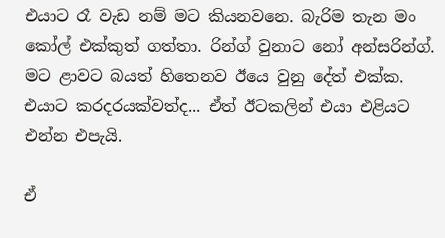එයාට රෑ වැඩ නම් මට කියනවනෙ. බැරිම තැන මං කෝල් එක්කුත් ගත්තා. රින්ග් වුනාට නෝ අන්සරින්ග්. මට ළාවට බයත් හිතෙනව ඊයෙ වුනු දේත් එක්ක. එයාට කරදරයක්වත්ද... ඒත් ඊටකලින් එයා එළියට එන්න එපැයි.

ඒ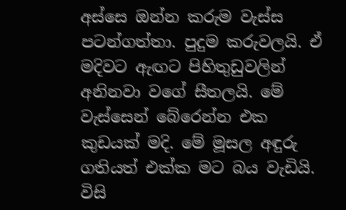අස්සෙ ඔන්න කරුම වැස්ස පටන්ගත්තා. පුදුම කරුවලයි. ඒ මදිවට ඇඟට පිහිතුඩුවලින් අනිනවා වගේ සීතලයි. මේ වැස්සෙන් බේරෙන්න එක කුඩයක් මදි. මේ මූසල අඳුරු ගතියත් එක්ක මට බය වැඩියි. විසි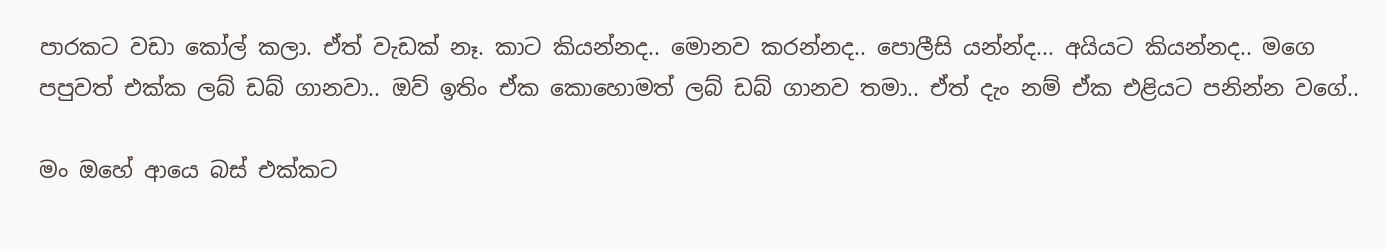පාරකට වඩා කෝල් කලා. ඒත් වැඩක් නෑ. කාට කියන්නද.. මොනව කරන්නද.. පොලීසි යන්න්ද... අයියට කියන්නද.. මගෙ පපුවත් එක්ක ලබ් ඩබ් ගානවා.. ඔව් ඉතිං ඒක කොහොමත් ලබ් ඩබ් ගානව තමා.. ඒත් දැං නම් ඒක එළියට පනින්න වගේ..

මං ඔහේ ආයෙ බස් එක්කට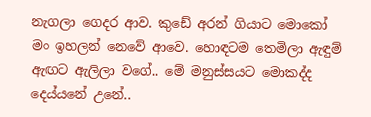නැගලා ගෙදර ආව. කුඩේ අරන් ගියාට මොකෝ මං ඉහලන් නෙවේ ආවෙ. හොඳටම තෙමිලා ඇඳුම් ඇඟට ඇලිලා වගේ.. මේ මනුස්සයට මොකද්ද දෙය්යනේ උනේ..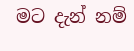මට දැන් නම්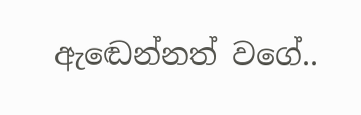ඇඬෙන්නත් වගේ..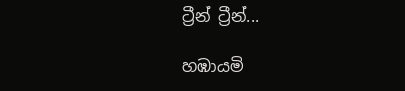ට්‍රීන් ට්‍රීන්...

හඹායමි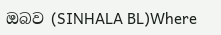ඔබව (SINHALA BL)Where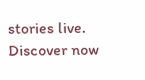stories live. Discover now